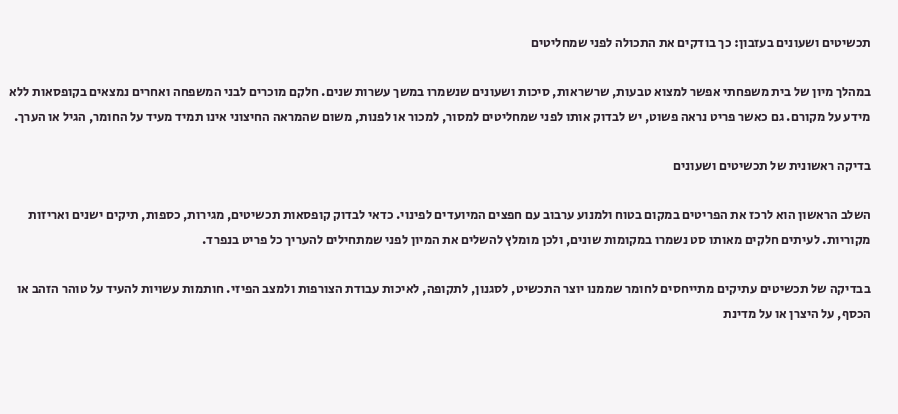תכשיטים ושעונים בעזבון: כך בודקים את התכולה לפני שמחליטים

במהלך מיון של בית משפחתי אפשר למצוא טבעות, שרשראות, סיכות ושעונים שנשמרו במשך עשרות שנים. חלקם מוכרים לבני המשפחה ואחרים נמצאים בקופסאות ללא מידע על מקורם. גם כאשר פריט נראה פשוט, יש לבדוק אותו לפני שמחליטים למסור, למכור או לפנות, משום שהמראה החיצוני אינו תמיד מעיד על החומר, הגיל או הערך.

בדיקה ראשונית של תכשיטים ושעונים

השלב הראשון הוא לרכז את הפריטים במקום בטוח ולמנוע ערבוב עם חפצים המיועדים לפינוי. כדאי לבדוק קופסאות תכשיטים, מגירות, כספות, תיקים ישנים ואריזות מקוריות. לעיתים חלקים מאותו סט נשמרו במקומות שונים, ולכן מומלץ להשלים את המיון לפני שמתחילים להעריך כל פריט בנפרד.

בבדיקה של תכשיטים עתיקים מתייחסים לחומר שממנו יוצר התכשיט, לסגנון, לתקופה, לאיכות עבודת הצורפות ולמצב הפיזי. חותמות עשויות להעיד על טוהר הזהב או הכסף, על היצרן או על מדינת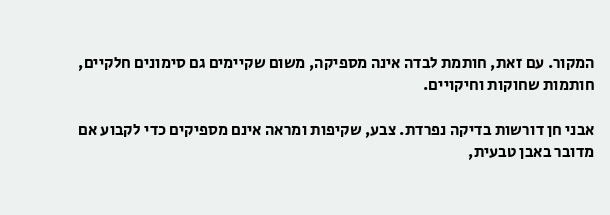המקור. עם זאת, חותמת לבדה אינה מספיקה, משום שקיימים גם סימונים חלקיים, חותמות שחוקות וחיקויים.

אבני חן דורשות בדיקה נפרדת. צבע, שקיפות ומראה אינם מספיקים כדי לקבוע אם מדובר באבן טבעית,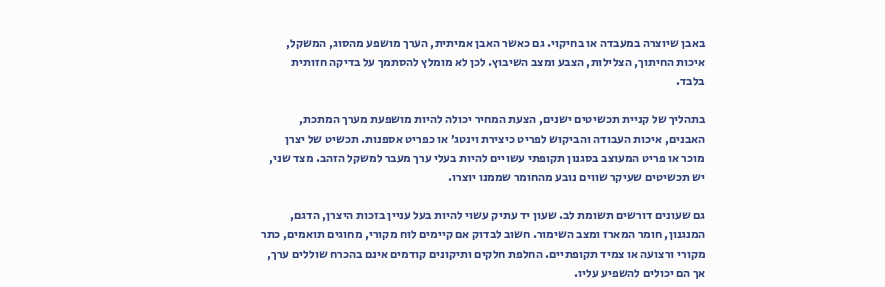באבן שיוצרה במעבדה או בחיקוי. גם כאשר האבן אמיתית, הערך מושפע מהסוג, המשקל, איכות החיתוך, הצלילות, הצבע ומצב השיבוץ. לכן לא מומלץ להסתמך על בדיקה חזותית בלבד.

בתהליך של קניית תכשיטים ישנים, הצעת המחיר יכולה להיות מושפעת מערך המתכת, האבנים, איכות העבודה והביקוש לפריט כיצירת וינטג׳ או כפריט אספנות. תכשיט של יצרן מוכר או פריט המעוצב בסגנון תקופתי עשויים להיות בעלי ערך מעבר למשקל הזהב. מצד שני, יש תכשיטים שעיקר שווים נובע מהחומר שממנו יוצרו.

גם שעונים דורשים תשומת לב. שעון יד עתיק עשוי להיות בעל עניין בזכות היצרן, הדגם, המנגנון, חומר המארז ומצב השימור. חשוב לבדוק אם קיימים לוח מקורי, מחוגים תואמים, כתר מקורי ורצועה או צמיד תקופתיים. החלפת חלקים ותיקונים קודמים אינם בהכרח שוללים ערך, אך הם יכולים להשפיע עליו.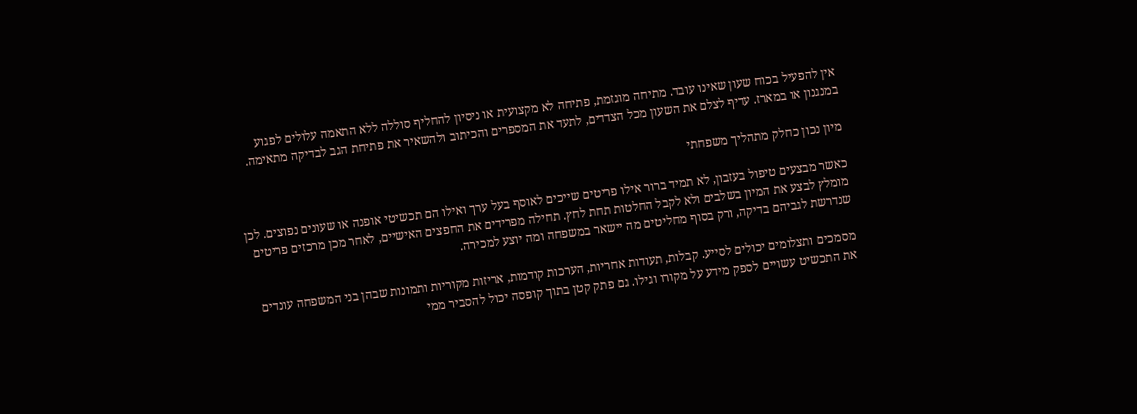אין להפעיל בכוח שעון שאינו עובד. מתיחה מוגזמת, פתיחה לא מקצועית או ניסיון להחליף סוללה ללא התאמה עלולים לפגוע במנגנון או במארז. עדיף לצלם את השעון מכל הצדדים, לתעד את המספרים והכיתוב ולהשאיר את פתיחת הגב לבדיקה מתאימה.

מיון נכון כחלק מתהליך משפחתי

כאשר מבצעים טיפול בעזבון, לא תמיד ברור אילו פריטים שייכים לאוסף בעל ערך ואילו הם תכשיטי אופנה או שעונים נפוצים. לכן מומלץ לבצע את המיון בשלבים ולא לקבל החלטות תחת לחץ. תחילה מפרידים את החפצים האישיים, לאחר מכן מרכזים פריטים שנדרשת לגביהם בדיקה, ורק בסוף מחליטים מה יישאר במשפחה ומה יוצע למכירה.

מסמכים ותצלומים יכולים לסייע. קבלות, תעודות אחריות, הערכות קודמות, אריזות מקוריות ותמונות שבהן בני המשפחה עונדים את התכשיט עשויים לספק מידע על מקורו וגילו. גם פתק קטן בתוך קופסה יכול להסביר ממי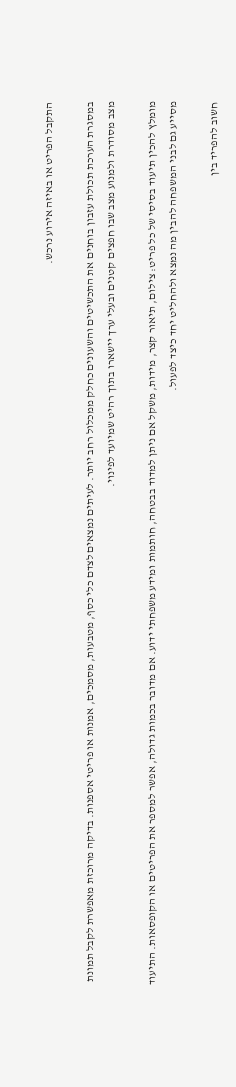התקבל הפריט או באיזה אירוע נרכש.

במסגרת הערכת תכולת עזבון בוחנים את התכשיטים והשעונים כחלק ממכלול רחב יותר. לעיתים נמצאים לצדם כלי כסף, מטבעות, מסמכים, אמנות או פריטי אספנות. בדיקה מרוכזת מאפשרת לקבל תמונת מצב מסודרת ולמנוע מצב שבו חפצים קטנים ובעלי ערך יישארו בתוך רהיט שמיועד לפינוי.

מומלץ להכין תיעוד בסיסי של כל פריט: צילום, תיאור קצר, מידות, משקל אם ניתן למדוד בבטחה, חותמות ומידע משפחתי ידוע. אם מדובר בכמות גדולה, אפשר למספר את הפריטים או הקופסאות. התיעוד מסייע גם לבני המשפחה להבין מה נמצא ולהחליט יחד כיצד לפעול.

חשוב להפריד בין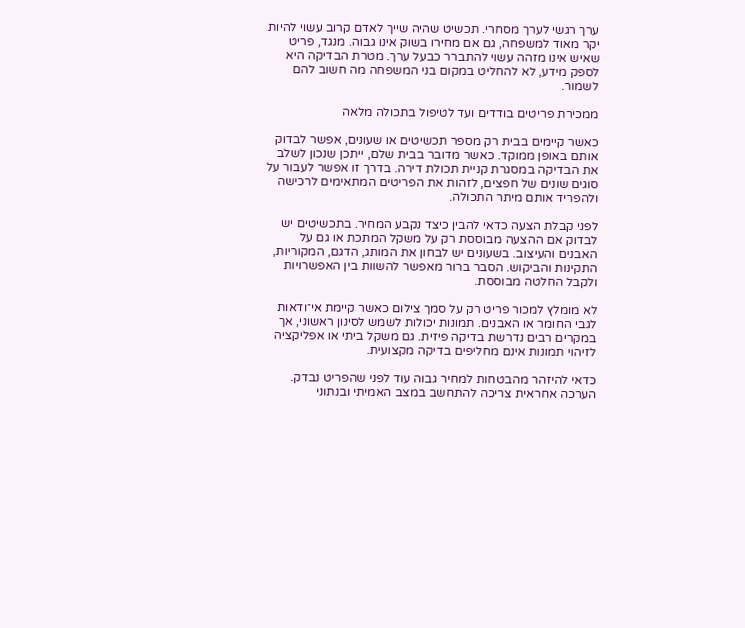ערך רגשי לערך מסחרי. תכשיט שהיה שייך לאדם קרוב עשוי להיות יקר מאוד למשפחה, גם אם מחירו בשוק אינו גבוה. מנגד, פריט שאיש אינו מזהה עשוי להתברר כבעל ערך. מטרת הבדיקה היא לספק מידע, לא להחליט במקום בני המשפחה מה חשוב להם לשמור.

ממכירת פריטים בודדים ועד לטיפול בתכולה מלאה

כאשר קיימים בבית רק מספר תכשיטים או שעונים, אפשר לבדוק אותם באופן ממוקד. כאשר מדובר בבית שלם, ייתכן שנכון לשלב את הבדיקה במסגרת קניית תכולת דירה. בדרך זו אפשר לעבור על סוגים שונים של חפצים, לזהות את הפריטים המתאימים לרכישה ולהפריד אותם מיתר התכולה.

לפני קבלת הצעה כדאי להבין כיצד נקבע המחיר. בתכשיטים יש לבדוק אם ההצעה מבוססת רק על משקל המתכת או גם על האבנים והעיצוב. בשעונים יש לבחון את המותג, הדגם, המקוריות, התקינות והביקוש. הסבר ברור מאפשר להשוות בין האפשרויות ולקבל החלטה מבוססת.

לא מומלץ למכור פריט רק על סמך צילום כאשר קיימת אי־ודאות לגבי החומר או האבנים. תמונות יכולות לשמש לסינון ראשוני, אך במקרים רבים נדרשת בדיקה פיזית. גם משקל ביתי או אפליקציה לזיהוי תמונות אינם מחליפים בדיקה מקצועית.

כדאי להיזהר מהבטחות למחיר גבוה עוד לפני שהפריט נבדק. הערכה אחראית צריכה להתחשב במצב האמיתי ובנתוני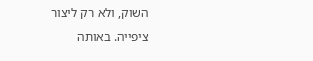השוק, ולא רק ליצור ציפייה. באותה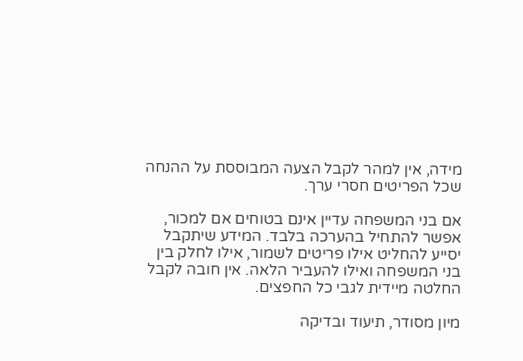מידה, אין למהר לקבל הצעה המבוססת על ההנחה שכל הפריטים חסרי ערך.

אם בני המשפחה עדיין אינם בטוחים אם למכור, אפשר להתחיל בהערכה בלבד. המידע שיתקבל יסייע להחליט אילו פריטים לשמור, אילו לחלק בין בני המשפחה ואילו להעביר הלאה. אין חובה לקבל החלטה מיידית לגבי כל החפצים.

מיון מסודר, תיעוד ובדיקה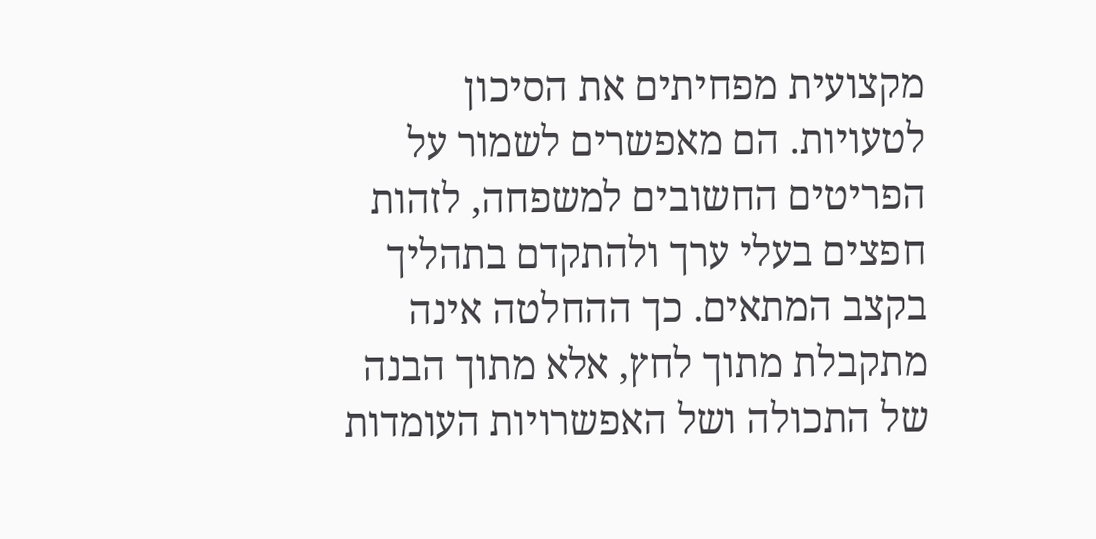מקצועית מפחיתים את הסיכון לטעויות. הם מאפשרים לשמור על הפריטים החשובים למשפחה, לזהות חפצים בעלי ערך ולהתקדם בתהליך בקצב המתאים. כך ההחלטה אינה מתקבלת מתוך לחץ, אלא מתוך הבנה של התכולה ושל האפשרויות העומדות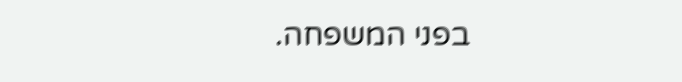בפני המשפחה.